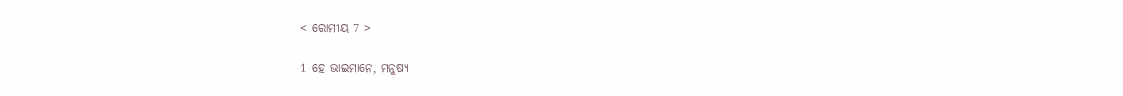< ରୋମୀୟ 7 >

1 ହେ ଭାଇମାନେ, ମନୁଷ୍ୟ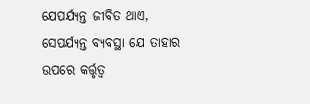ଯେପର୍ଯ୍ୟନ୍ତ ଜୀବିତ ଥାଏ, ସେପର୍ଯ୍ୟନ୍ତ ବ୍ୟବସ୍ଥା ଯେ ତାହାର ଉପରେ କର୍ତ୍ତୃତ୍ୱ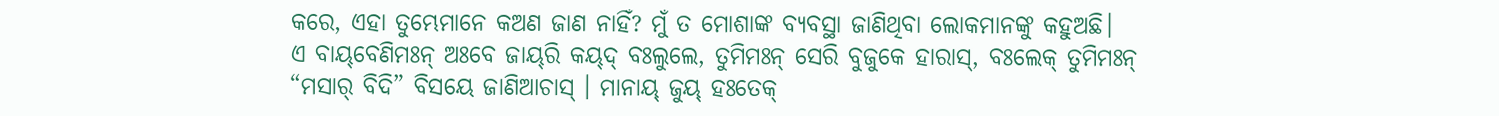କରେ, ଏହା ତୁମ୍ଭେମାନେ କଅଣ ଜାଣ ନାହିଁ? ମୁଁ ତ ମୋଶାଙ୍କ ବ୍ୟବସ୍ଥା ଜାଣିଥିବା ଲୋକମାନଙ୍କୁ କହୁଅଛି।
ଏ ବାୟ୍‌ବେଣିମଃନ୍ ଅଃବେ ଜାୟ୍‌ରି କୟ୍‌ଦ୍‌ ବଃଲୁଲେ, ତୁମିମଃନ୍ ସେରି ବୁଜୁକେ ହାରାସ୍‌, ବଃଲେକ୍‌ ତୁମିମଃନ୍ “ମସାର୍‌ ବିଦି” ବିସୟେ ଜାଣିଆଚାସ୍‌ । ମାନାୟ୍‌ ଜୁୟ୍‌ ହଃତେକ୍‌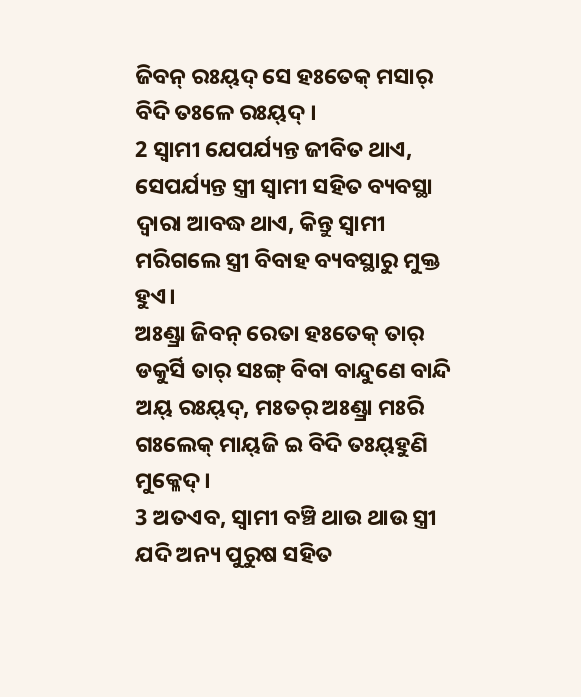ଜିବନ୍‌ ରଃୟ୍‌ଦ୍‌ ସେ ହଃତେକ୍‌ ମସାର୍‌ ବିଦି ତଃଳେ ରଃୟ୍‌ଦ୍‌ ।
2 ସ୍ୱାମୀ ଯେପର୍ଯ୍ୟନ୍ତ ଜୀବିତ ଥାଏ, ସେପର୍ଯ୍ୟନ୍ତ ସ୍ତ୍ରୀ ସ୍ୱାମୀ ସହିତ ବ୍ୟବସ୍ଥା ଦ୍ୱାରା ଆବଦ୍ଧ ଥାଏ, କିନ୍ତୁ ସ୍ୱାମୀ ମରିଗଲେ ସ୍ତ୍ରୀ ବିବାହ ବ୍ୟବସ୍ଥାରୁ ମୁକ୍ତ ହୁଏ।
ଅଃଣ୍ଡ୍ରା ଜିବନ୍‌ ରେତା ହଃତେକ୍‌ ତାର୍‌ ଡକୁର୍ସି ତାର୍‌ ସଃଙ୍ଗ୍ ବିବା ବାନ୍ଦୁଣେ ବାନ୍ଦି ଅୟ୍‌ ରଃୟ୍‌ଦ୍‌, ମଃତର୍‌ ଅଃଣ୍ଡ୍ରା ମଃରି ଗଃଲେକ୍‌ ମାୟ୍‌ଜି ଇ ବିଦି ତଃୟ୍‌ହୁଣି ମୁକ୍ଳେଦ୍‌ ।
3 ଅତଏବ, ସ୍ୱାମୀ ବଞ୍ଚି ଥାଉ ଥାଉ ସ୍ତ୍ରୀ ଯଦି ଅନ୍ୟ ପୁରୁଷ ସହିତ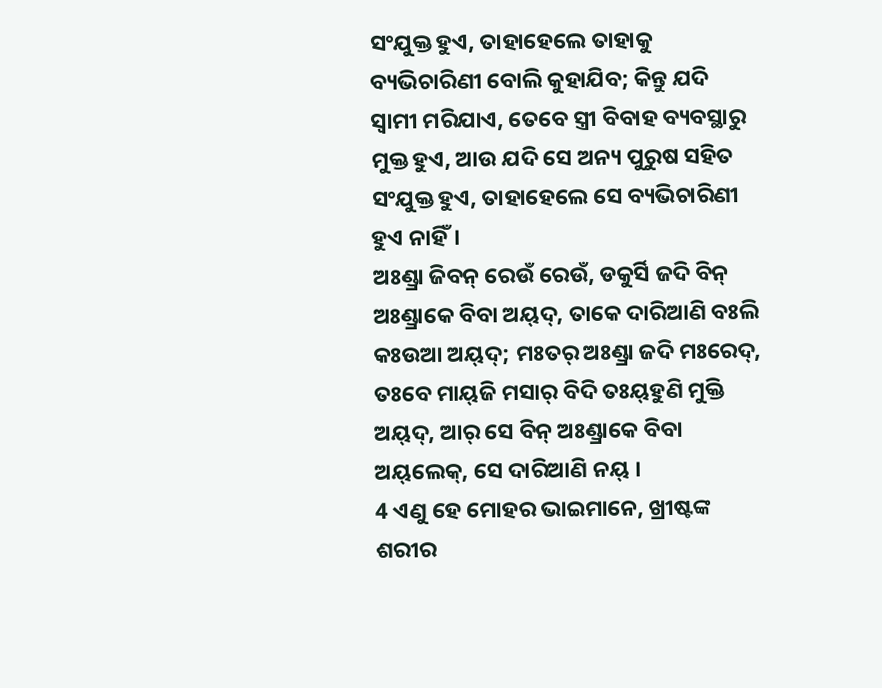ସଂଯୁକ୍ତ ହୁଏ, ତାହାହେଲେ ତାହାକୁ ବ୍ୟଭିଚାରିଣୀ ବୋଲି କୁହାଯିବ; କିନ୍ତୁ ଯଦି ସ୍ୱାମୀ ମରିଯାଏ, ତେବେ ସ୍ତ୍ରୀ ବିବାହ ବ୍ୟବସ୍ଥାରୁ ମୁକ୍ତ ହୁଏ, ଆଉ ଯଦି ସେ ଅନ୍ୟ ପୁରୁଷ ସହିତ ସଂଯୁକ୍ତ ହୁଏ, ତାହାହେଲେ ସେ ବ୍ୟଭିଚାରିଣୀ ହୁଏ ନାହିଁ।
ଅଃଣ୍ଡ୍ରା ଜିବନ୍‌ ରେଉଁ ରେଉଁ, ଡକୁର୍ସି ଜଦି ବିନ୍ ଅଃଣ୍ଡ୍ରାକେ ବିବା ଅୟ୍‌ଦ୍‌, ତାକେ ଦାରିଆଣି ବଃଲି କଃଉଆ ଅୟ୍‌ଦ୍‌; ମଃତର୍‌ ଅଃଣ୍ଡ୍ରା ଜଦି ମଃରେଦ୍‌, ତଃବେ ମାୟ୍‌ଜି ମସାର୍‌ ବିଦି ତଃୟ୍‌ହୁଣି ମୁକ୍ତି ଅୟ୍‌ଦ୍‌, ଆର୍‌ ସେ ବିନ୍ ଅଃଣ୍ଡ୍ରାକେ ବିବା ଅୟ୍‌ଲେକ୍‌, ସେ ଦାରିଆଣି ନୟ୍‌ ।
4 ଏଣୁ ହେ ମୋହର ଭାଇମାନେ, ଖ୍ରୀଷ୍ଟଙ୍କ ଶରୀର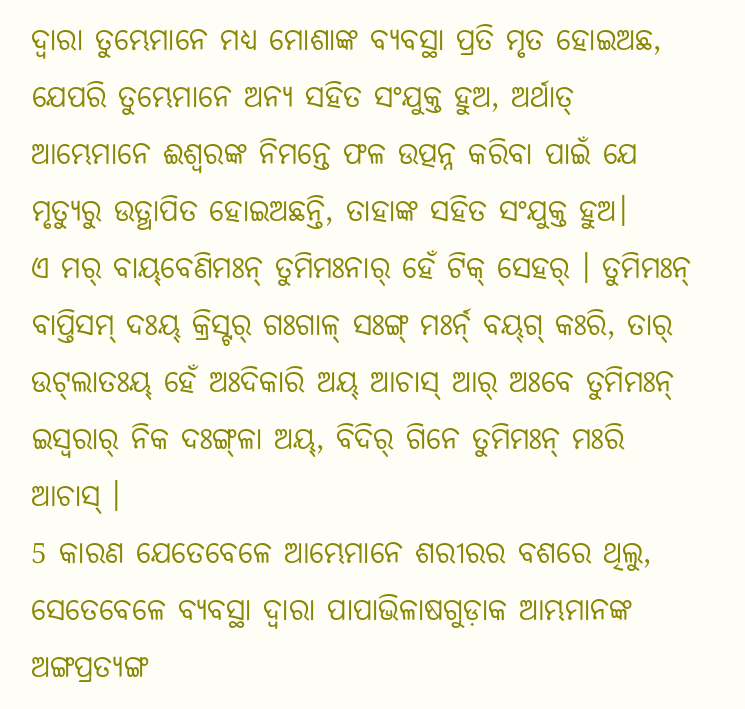ଦ୍ୱାରା ତୁମ୍ଭେମାନେ ମଧ୍ୟ ମୋଶାଙ୍କ ବ୍ୟବସ୍ଥା ପ୍ରତି ମୃତ ହୋଇଅଛ, ଯେପରି ତୁମ୍ଭେମାନେ ଅନ୍ୟ ସହିତ ସଂଯୁକ୍ତ ହୁଅ, ଅର୍ଥାତ୍‍ ଆମ୍ଭେମାନେ ଈଶ୍ବରଙ୍କ ନିମନ୍ତେ ଫଳ ଉତ୍ପନ୍ନ କରିବା ପାଇଁ ଯେ ମୃତ୍ୟୁରୁ ଉତ୍ଥାପିତ ହୋଇଅଛନ୍ତି, ତାହାଙ୍କ ସହିତ ସଂଯୁକ୍ତ ହୁଅ।
ଏ ମର୍‌ ବାୟ୍‌ବେଣିମଃନ୍ ତୁମିମଃନାର୍‌ ହେଁ ଟିକ୍‌ ସେହର୍‌ । ତୁମିମଃନ୍ ବାପ୍ତିସମ୍‌ ଦଃୟ୍‌ କ୍ରିସ୍ଟର୍‌ ଗଃଗାଳ୍‌ ସଃଙ୍ଗ୍ ମଃର୍ନ୍‌ ବୟ୍‌ଗ୍‌ କଃରି, ତାର୍‌ ଉଟ୍‌ଲାତଃୟ୍‌ ହେଁ ଅଃଦିକାରି ଅୟ୍‌ ଆଚାସ୍‌ ଆର୍‌ ଅଃବେ ତୁମିମଃନ୍ ଇସ୍ୱରାର୍‌ ନିକ ଦଃଙ୍ଗ୍‌ଳା ଅୟ୍‌, ବିଦିର୍‌ ଗିନେ ତୁମିମଃନ୍ ମଃରି ଆଚାସ୍‌ ।
5 କାରଣ ଯେତେବେଳେ ଆମ୍ଭେମାନେ ଶରୀରର ବଶରେ ଥିଲୁ, ସେତେବେଳେ ବ୍ୟବସ୍ଥା ଦ୍ୱାରା ପାପାଭିଳାଷଗୁଡ଼ାକ ଆମ୍ଭମାନଙ୍କ ଅଙ୍ଗପ୍ରତ୍ୟଙ୍ଗ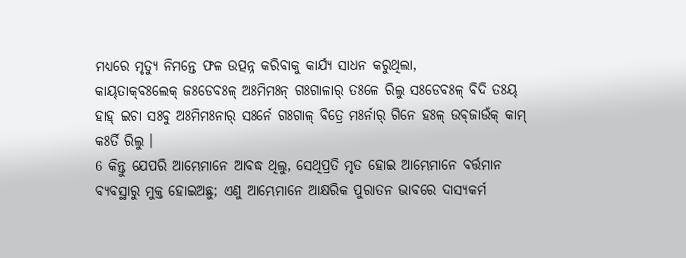ମଧ୍ୟରେ ମୃତ୍ୟୁ ନିମନ୍ତେ ଫଳ ଉତ୍ପନ୍ନ କରିବାକୁ କାର୍ଯ୍ୟ ସାଧନ କରୁଥିଲା,
କାୟ୍‌ତାକ୍‌ବଃଲେକ୍‌ ଜଃଡେବଃଳ୍‌ ଅଃମିମଃନ୍‌ ଗଃଗାଳାର୍‌ ତଃଳେ ରିଲୁ ସଃଡେବଃଳ୍‌ ବିଦି ତଃୟ୍‌ ହାହ୍‌ ଇଚା ସଃବୁ ଅଃମିମଃନାର୍‌ ସଃର୍ନେ ଗଃଗାଳ୍‌ ବିତ୍ରେ ମଃର୍ନାର୍‌ ଗିନେ ହଃଳ୍‌ ଉବ୍‌ଜାଉଁକ୍‌ କାମ୍‌ କଃର୍ତି ରିଲୁ ।
6 କିନ୍ତୁ ଯେପରି ଆମ୍ଭେମାନେ ଆବଦ୍ଧ ଥିଲୁ, ସେଥିପ୍ରତି ମୃତ ହୋଇ ଆମ୍ଭେମାନେ ବର୍ତ୍ତମାନ ବ୍ୟବସ୍ଥାରୁ ମୁକ୍ତ ହୋଇଅଛୁ; ଏଣୁ ଆମ୍ଭେମାନେ ଆକ୍ଷରିକ ପୁରାତନ ଭାବରେ ଦାସ୍ୟକର୍ମ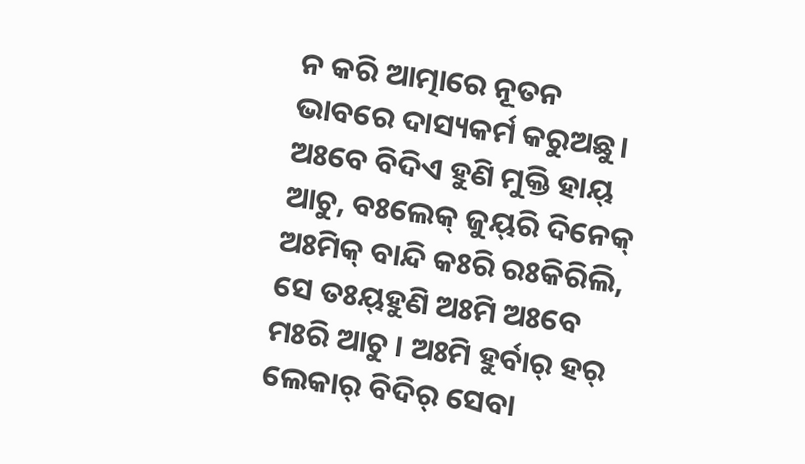ନ କରି ଆତ୍ମାରେ ନୂତନ ଭାବରେ ଦାସ୍ୟକର୍ମ କରୁଅଛୁ।
ଅଃବେ ବିଦିଏ ହୁଣି ମୁକ୍ତି ହାୟ୍‌ ଆଚୁ, ବଃଲେକ୍‌ ଜୁୟ୍‌ରି ଦିନେକ୍‌ ଅଃମିକ୍‌ ବାନ୍ଦି କଃରି ରଃକିରିଲି, ସେ ତଃୟ୍‌ହୁଣି ଅଃମି ଅଃବେ ମଃରି ଆଚୁ । ଅଃମି ହୁର୍ବାର୍‌ ହର୍‌ ଲେକାର୍‌ ବିଦିର୍‌ ସେବା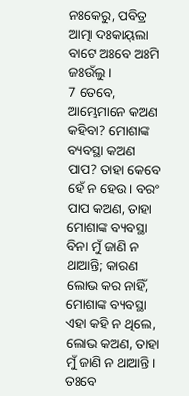ନଃକେରୁ, ପବିତ୍ର ଆତ୍ମା ଦଃକାୟ୍‌ଲା ବାଟେ ଅଃବେ ଅଃମି ଜଃଉଁଲୁ ।
7 ତେବେ, ଆମ୍ଭେମାନେ କଅଣ କହିବା? ମୋଶାଙ୍କ ବ୍ୟବସ୍ଥା କଅଣ ପାପ? ତାହା କେବେ ହେଁ ନ ହେଉ। ବରଂ ପାପ କଅଣ, ତାହା ମୋଶାଙ୍କ ବ୍ୟବସ୍ଥା ବିନା ମୁଁ ଜାଣି ନ ଥାଆନ୍ତି; କାରଣ ଲୋଭ କର ନାହିଁ, ମୋଶାଙ୍କ ବ୍ୟବସ୍ଥା ଏହା କହି ନ ଥିଲେ, ଲୋଭ କଅଣ, ତାହା ମୁଁ ଜାଣି ନ ଥାଆନ୍ତି।
ତଃବେ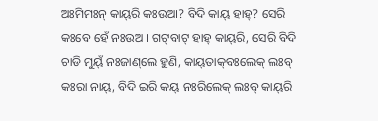ଅଃମିମଃନ୍‌ କାୟ୍‌ରି କଃଉଆ? ବିଦି କାୟ୍‌ ହାହ୍‌? ସେରି କଃବେ ହେଁ ନଃଉଅ । ଗଟ୍‌ବାଟ୍‌ ହାହ୍‌ କାୟ୍‌ରି, ସେରି ବିଦି ଚାଡି ମୁୟ୍‌ଁ ନଃଜାଣ୍‌ଲେ ହୁଣି, କାୟ୍‌ତାକ୍‌ବଃଲେକ୍‌ ଲଃବ୍‌ କଃରା ନାୟ୍‌, ବିଦି ଇରି କୟ୍‌ ନଃରିଲେକ୍‌ ଲଃବ୍‌ କାୟ୍‌ରି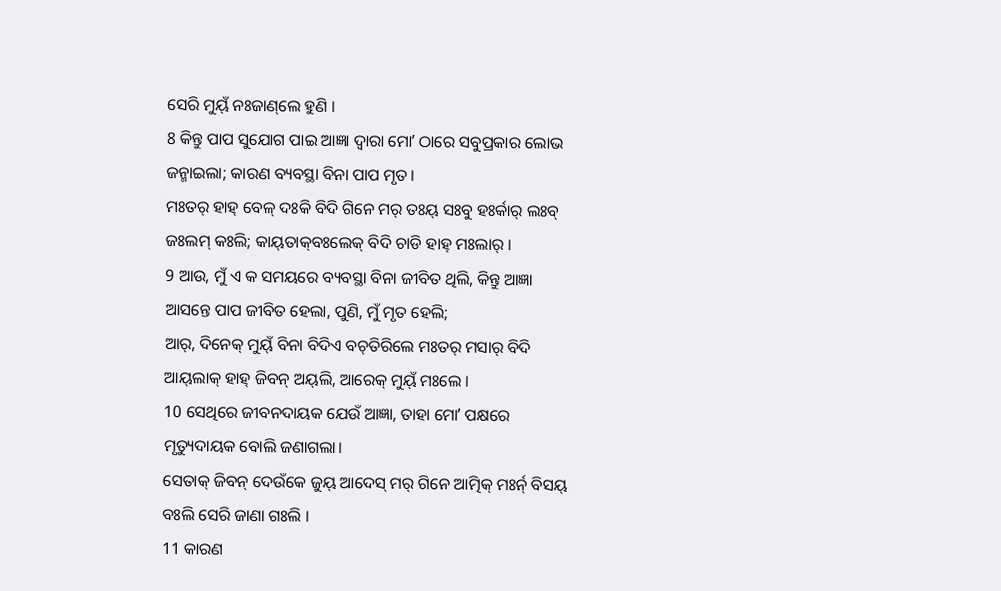ସେରି ମୁୟ୍‌ଁ ନଃଜାଣ୍‌ଲେ ହୁଣି ।
8 କିନ୍ତୁ ପାପ ସୁଯୋଗ ପାଇ ଆଜ୍ଞା ଦ୍ୱାରା ମୋʼ ଠାରେ ସବୁପ୍ରକାର ଲୋଭ ଜନ୍ମାଇଲା; କାରଣ ବ୍ୟବସ୍ଥା ବିନା ପାପ ମୃତ।
ମଃତର୍‌ ହାହ୍‌ ବେଳ୍‌ ଦଃକି ବିଦି ଗିନେ ମର୍‌ ତଃୟ୍‌ ସଃବୁ ହଃର୍କାର୍‌ ଲଃବ୍‌ ଜଃଲମ୍‌ କଃଲି; କାୟ୍‌ତାକ୍‌ବଃଲେକ୍‌ ବିଦି ଚାଡି ହାହ୍‌ ମଃଲାର୍‌ ।
9 ଆଉ, ମୁଁ ଏ କ ସମୟରେ ବ୍ୟବସ୍ଥା ବିନା ଜୀବିତ ଥିଲି, କିନ୍ତୁ ଆଜ୍ଞା ଆସନ୍ତେ ପାପ ଜୀବିତ ହେଲା, ପୁଣି, ମୁଁ ମୃତ ହେଲି;
ଆର୍‌, ଦିନେକ୍‌ ମୁୟ୍‌ଁ ବିନା ବିଦିଏ ବଚ୍‌ତିରିଲେ ମଃତର୍‌ ମସାର୍‌ ବିଦି ଆୟ୍‌ଲାକ୍‌ ହାହ୍‌ ଜିବନ୍ ଅୟ୍‌ଲି, ଆରେକ୍‌ ମୁୟ୍‌ଁ ମଃଲେ ।
10 ସେଥିରେ ଜୀବନଦାୟକ ଯେଉଁ ଆଜ୍ଞା, ତାହା ମୋʼ ପକ୍ଷରେ ମୃତ୍ୟୁଦାୟକ ବୋଲି ଜଣାଗଲା।
ସେତାକ୍‌ ଜିବନ୍ ଦେଉଁକେ ଜୁୟ୍‌ ଆଦେସ୍‌ ମର୍‌ ଗିନେ ଆତ୍ମିକ୍‌ ମଃର୍ନ୍‌ ବିସୟ୍‌ ବଃଲି ସେରି ଜାଣା ଗଃଲି ।
11 କାରଣ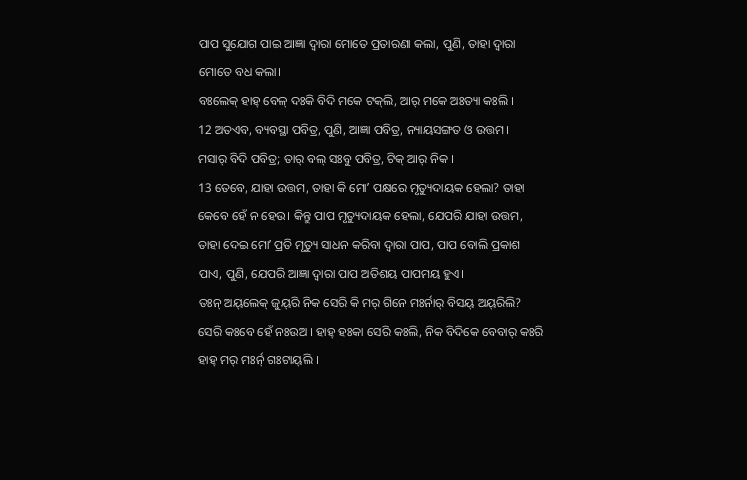ପାପ ସୁଯୋଗ ପାଇ ଆଜ୍ଞା ଦ୍ୱାରା ମୋତେ ପ୍ରତାରଣା କଲା, ପୁଣି, ତାହା ଦ୍ୱାରା ମୋତେ ବଧ କଲା।
ବଃଲେକ୍‌ ହାହ୍‌ ବେଳ୍‌ ଦଃକି ବିଦି ମକେ ଟକ୍‌ଲି, ଆର୍‌ ମକେ ଅଃତ୍ୟା କଃଲି ।
12 ଅତଏବ, ବ୍ୟବସ୍ଥା ପବିତ୍ର, ପୁଣି, ଆଜ୍ଞା ପବିତ୍ର, ନ୍ୟାୟସଙ୍ଗତ ଓ ଉତ୍ତମ।
ମସାର୍‌ ବିଦି ପବିତ୍ର; ତାର୍‌ ବଲ୍‌ ସଃବୁ ପବିତ୍ର, ଟିକ୍‌ ଆର୍‌ ନିକ ।
13 ତେବେ, ଯାହା ଉତ୍ତମ, ତାହା କି ମୋʼ ପକ୍ଷରେ ମୃତ୍ୟୁଦାୟକ ହେଲା? ତାହା କେବେ ହେଁ ନ ହେଉ। କିନ୍ତୁ ପାପ ମୃତ୍ୟୁଦାୟକ ହେଲା, ଯେପରି ଯାହା ଉତ୍ତମ, ତାହା ଦେଇ ମୋʼ ପ୍ରତି ମୃତ୍ୟୁ ସାଧନ କରିବା ଦ୍ୱାରା ପାପ, ପାପ ବୋଲି ପ୍ରକାଶ ପାଏ, ପୁଣି, ଯେପରି ଆଜ୍ଞା ଦ୍ୱାରା ପାପ ଅତିଶୟ ପାପମୟ ହୁଏ।
ତଃନ୍‌ ଅୟ୍‌ଲେକ୍‌ ଜୁୟ୍‌ରି ନିକ ସେରି କି ମର୍‌ ଗିନେ ମଃର୍ନାର୍‌ ବିସୟ୍‌ ଅୟ୍‌ରିଲି? ସେରି କଃବେ ହେଁ ନଃଉଅ । ହାହ୍‌ ହଃକା ସେରି କଃଲି, ନିକ ବିଦିକେ ବେବାର୍‌ କଃରି ହାହ୍‌ ମର୍‌ ମଃର୍ନ୍‌ ଗଃଟାୟ୍‌ଲି ।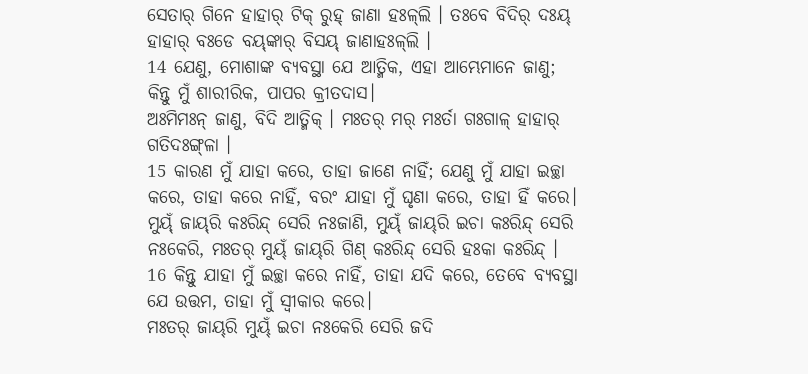ସେତାର୍‌ ଗିନେ ହାହାର୍‌ ଟିକ୍‌ ରୁହ୍‌ ଜାଣା ହଃଳ୍‌ଲି । ତଃବେ ବିଦିର୍‌ ଦଃୟ୍‌ ହାହାର୍‌ ବଃଡେ ବୟ୍‌ଙ୍କାର୍‌ ବିସୟ୍‌ ଜାଣାହଃଳ୍‌ଲି ।
14 ଯେଣୁ, ମୋଶାଙ୍କ ବ୍ୟବସ୍ଥା ଯେ ଆତ୍ମିକ, ଏହା ଆମ୍ଭେମାନେ ଜାଣୁ; କିନ୍ତୁ ମୁଁ ଶାରୀରିକ, ପାପର କ୍ରୀତଦାସ।
ଅଃମିମଃନ୍‌ ଜାଣୁ, ବିଦି ଆତ୍ମିକ୍‌ । ମଃତର୍‌ ମର୍‌ ମଃର୍ତା ଗଃଗାଳ୍‌ ହାହାର୍‌ ଗତିଦଃଙ୍ଗ୍‌ଳା ।
15 କାରଣ ମୁଁ ଯାହା କରେ, ତାହା ଜାଣେ ନାହିଁ; ଯେଣୁ ମୁଁ ଯାହା ଇଚ୍ଛା କରେ, ତାହା କରେ ନାହିଁ, ବରଂ ଯାହା ମୁଁ ଘୃଣା କରେ, ତାହା ହିଁ କରେ।
ମୁୟ୍‌ଁ ଜାୟ୍‌ରି କଃରିନ୍ଦ୍‌ ସେରି ନଃଜାଣି, ମୁୟ୍‌ଁ ଜାୟ୍‌ରି ଇଚା କଃରିନ୍ଦ୍‌ ସେରି ନଃକେରି, ମଃତର୍‌ ମୁୟ୍‌ଁ ଜାୟ୍‌ରି ଗିଣ୍ କଃରିନ୍ଦ୍‌ ସେରି ହଃକା କଃରିନ୍ଦ୍‌ ।
16 କିନ୍ତୁ ଯାହା ମୁଁ ଇଚ୍ଛା କରେ ନାହିଁ, ତାହା ଯଦି କରେ, ତେବେ ବ୍ୟବସ୍ଥା ଯେ ଉତ୍ତମ, ତାହା ମୁଁ ସ୍ୱୀକାର କରେ।
ମଃତର୍‌ ଜାୟ୍‌ରି ମୁୟ୍‌ଁ ଇଚା ନଃକେରି ସେରି ଜଦି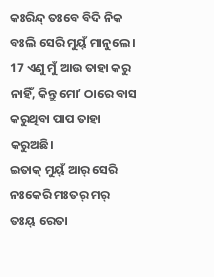କଃରିନ୍ଦ୍‌ ତଃବେ ବିଦି ନିକ ବଃଲି ସେରି ମୁୟ୍‌ଁ ମାନୁଲେ ।
17 ଏଣୁ ମୁଁ ଆଉ ତାହା କରୁ ନାହିଁ, କିନ୍ତୁ ମୋʼ ଠାରେ ବାସ କରୁଥିବା ପାପ ତାହା କରୁଅଛି।
ଇତାକ୍‌ ମୁୟ୍‌ଁ ଆର୍‌ ସେରି ନଃକେରି ମଃତର୍‌ ମର୍‌ ତଃୟ୍‌ ରେତା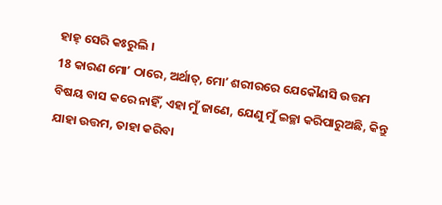ହାହ୍‌ ସେରି କଃରୁଲି ।
18 କାରଣ ମୋʼ ଠାରେ, ଅର୍ଥାତ୍‍, ମୋʼ ଶରୀରରେ ଯେକୌଣସି ଉତ୍ତମ ବିଷୟ ବାସ କରେ ନାହିଁ, ଏହା ମୁଁ ଜାଣେ, ଯେଣୁ ମୁଁ ଇଚ୍ଛା କରିପାରୁଅଛି, କିନ୍ତୁ ଯାହା ଉତ୍ତମ, ତାହା କରିବା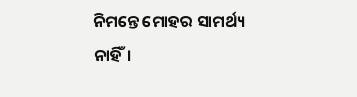ନିମନ୍ତେ ମୋହର ସାମର୍ଥ୍ୟ ନାହିଁ।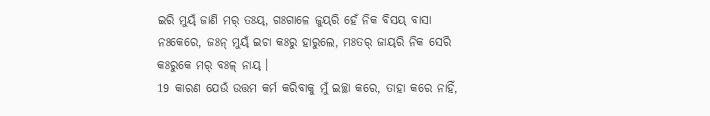ଇରି ମୁୟ୍‌ଁ ଜାଣି ମର୍‌ ତଃୟ୍‌, ଗଃଗାଳେ ଜୁୟ୍‌ରି ହେଁ ନିକ ବିସୟ୍‌ ବାସା ନଃକେରେ, ଜଃନ୍ ମୁୟ୍‌ଁ ଇଚା କଃରୁ ହାରୁଲେ, ମଃତର୍‌ ଜାୟ୍‌ରି ନିକ ସେରି କଃରୁକେ ମର୍‌ ବଃଳ୍‌ ନାୟ୍‌ ।
19 କାରଣ ଯେଉଁ ଉତ୍ତମ କର୍ମ କରିବାକୁ ମୁଁ ଇଚ୍ଛା କରେ, ତାହା କରେ ନାହିଁ,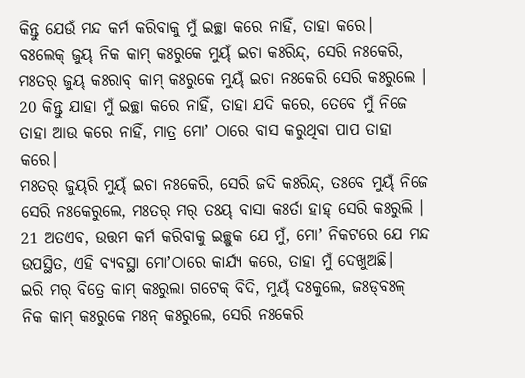କିନ୍ତୁ ଯେଉଁ ମନ୍ଦ କର୍ମ କରିବାକୁ ମୁଁ ଇଚ୍ଛା କରେ ନାହିଁ, ତାହା କରେ।
ବଃଲେକ୍‌ ଜୁୟ୍‌ ନିକ କାମ୍‌ କଃରୁକେ ମୁୟ୍‌ଁ ଇଚା କଃରିନ୍ଦ୍‌, ସେରି ନଃକେରି, ମଃତର୍‌ ଜୁୟ୍‌ କଃରାବ୍‌ କାମ୍‌ କଃରୁକେ ମୁୟ୍‌ଁ ଇଚା ନଃକେରି ସେରି କଃରୁଲେ ।
20 କିନ୍ତୁ ଯାହା ମୁଁ ଇଚ୍ଛା କରେ ନାହିଁ, ତାହା ଯଦି କରେ, ତେବେ ମୁଁ ନିଜେ ତାହା ଆଉ କରେ ନାହିଁ, ମାତ୍ର ମୋʼ ଠାରେ ବାସ କରୁଥିବା ପାପ ତାହା କରେ।
ମଃତର୍‌ ଜୁୟ୍‌ରି ମୁୟ୍‌ଁ ଇଚା ନଃକେରି, ସେରି ଜଦି କଃରିନ୍ଦ୍‌, ତଃବେ ମୁୟ୍‌ଁ ନିଜେ ସେରି ନଃକେରୁଲେ, ମଃତର୍‌ ମର୍‌ ତଃୟ୍‌ ବାସା କଃର୍ତା ହାହ୍‌ ସେରି କଃରୁଲି ।
21 ଅତଏବ, ଉତ୍ତମ କର୍ମ କରିବାକୁ ଇଚ୍ଛୁକ ଯେ ମୁଁ, ମୋʼ ନିକଟରେ ଯେ ମନ୍ଦ ଉପସ୍ଥିତ, ଏହି ବ୍ୟବସ୍ଥା ମୋʼଠାରେ କାର୍ଯ୍ୟ କରେ, ତାହା ମୁଁ ଦେଖୁଅଛି।
ଇରି ମର୍‌ ବିତ୍ରେ କାମ୍‌ କଃରୁଲା ଗଟେକ୍‌ ବିଦି, ମୁୟ୍‌ଁ ଦଃକୁଲେ, ଜଃଡ୍‌ବଃଳ୍‌ ନିକ କାମ୍‌ କଃରୁକେ ମଃନ୍‌ କଃରୁଲେ, ସେରି ନଃକେରି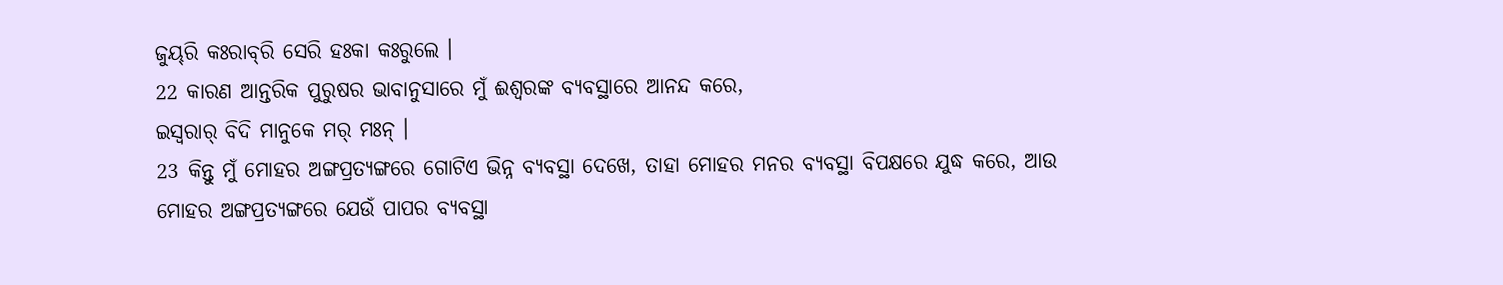ଜୁୟ୍‌ରି କଃରାବ୍‌ରି ସେରି ହଃକା କଃରୁଲେ ।
22 କାରଣ ଆନ୍ତରିକ ପୁରୁଷର ଭାବାନୁସାରେ ମୁଁ ଈଶ୍ବରଙ୍କ ବ୍ୟବସ୍ଥାରେ ଆନନ୍ଦ କରେ,
ଇସ୍ୱରାର୍‌ ବିଦି ମାନୁକେ ମର୍‌ ମଃନ୍‌ ।
23 କିନ୍ତୁ ମୁଁ ମୋହର ଅଙ୍ଗପ୍ରତ୍ୟଙ୍ଗରେ ଗୋଟିଏ ଭିନ୍ନ ବ୍ୟବସ୍ଥା ଦେଖେ, ତାହା ମୋହର ମନର ବ୍ୟବସ୍ଥା ବିପକ୍ଷରେ ଯୁଦ୍ଧ କରେ, ଆଉ ମୋହର ଅଙ୍ଗପ୍ରତ୍ୟଙ୍ଗରେ ଯେଉଁ ପାପର ବ୍ୟବସ୍ଥା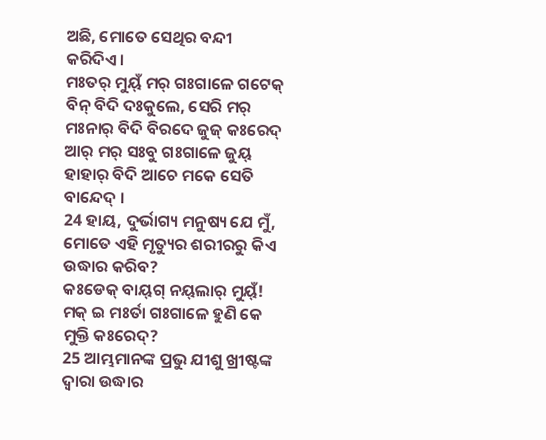ଅଛି, ମୋତେ ସେଥିର ବନ୍ଦୀ କରିଦିଏ।
ମଃତର୍‌ ମୁୟ୍‌ଁ ମର୍‌ ଗଃଗାଳେ ଗଟେକ୍‌ ବିନ୍ ବିଦି ଦଃକୁଲେ, ସେରି ମର୍‌ ମଃନାର୍‌ ବିଦି ବିରଦେ ଜୁଜ୍‌ କଃରେଦ୍‌ ଆର୍‌ ମର୍‌ ସଃବୁ ଗଃଗାଳେ ଜୁୟ୍‌ ହାହାର୍‌ ବିଦି ଆଚେ ମକେ ସେତି ବାନ୍ଦେଦ୍‌ ।
24 ହାୟ, ଦୁର୍ଭାଗ୍ୟ ମନୁଷ୍ୟ ଯେ ମୁଁ, ମୋତେ ଏହି ମୃତ୍ୟୁର ଶରୀରରୁ କିଏ ଉଦ୍ଧାର କରିବ?
କଃଡେକ୍‌ ବାୟ୍‌ଗ୍‌ ନୟ୍‌ଲାର୍‌ ମୁୟ୍‌ଁ! ମକ୍‌ ଇ ମଃର୍ତା ଗଃଗାଳେ ହୁଣି କେ ମୁକ୍ତି କଃରେଦ୍‌?
25 ଆମ୍ଭମାନଙ୍କ ପ୍ରଭୁ ଯୀଶୁ ଖ୍ରୀଷ୍ଟଙ୍କ ଦ୍ୱାରା ଉଦ୍ଧାର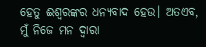ହେତୁ ଈଶ୍ବରଙ୍କର ଧନ୍ୟବାଦ ହେଉ। ଅତଏବ, ମୁଁ ନିଜେ ମନ ଦ୍ୱାରା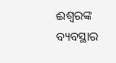ଈଶ୍ବରଙ୍କ ବ୍ୟବସ୍ଥାର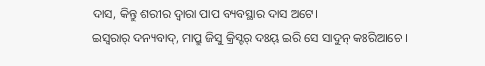ଦାସ, କିନ୍ତୁ ଶରୀର ଦ୍ୱାରା ପାପ ବ୍ୟବସ୍ଥାର ଦାସ ଅଟେ।
ଇସ୍ୱରାର୍‌ ଦନ୍ୟବାଦ୍‌, ମାପ୍ରୁ ଜିସୁ କ୍ରିସ୍ଟର୍‌ ଦଃୟ୍‌ ଇରି ସେ ସାଦୁନ୍‌ କଃରିଆଚେ ।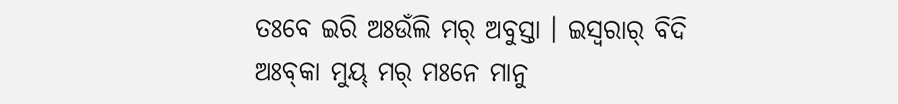ତଃବେ ଇରି ଅଃଉଁଲି ମର୍‌ ଅବୁସ୍ତା । ଇସ୍ୱରାର୍‌ ବିଦି ଅଃବ୍‌କା ମୁୟ୍‌ ମର୍‌ ମଃନେ ମାନୁ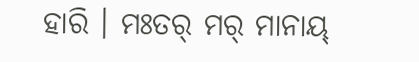ହାରି । ମଃତର୍‌ ମର୍‌ ମାନାୟ୍‌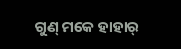ଗୁଣ୍ ମକେ ହାହାର୍‌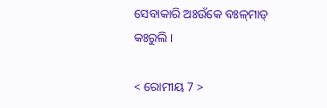ସେବାକାରି ଅଃଉଁକେ ବଃଳ୍‌ମାଡ୍‌ କଃରୁଲି ।

< ରୋମୀୟ 7 >